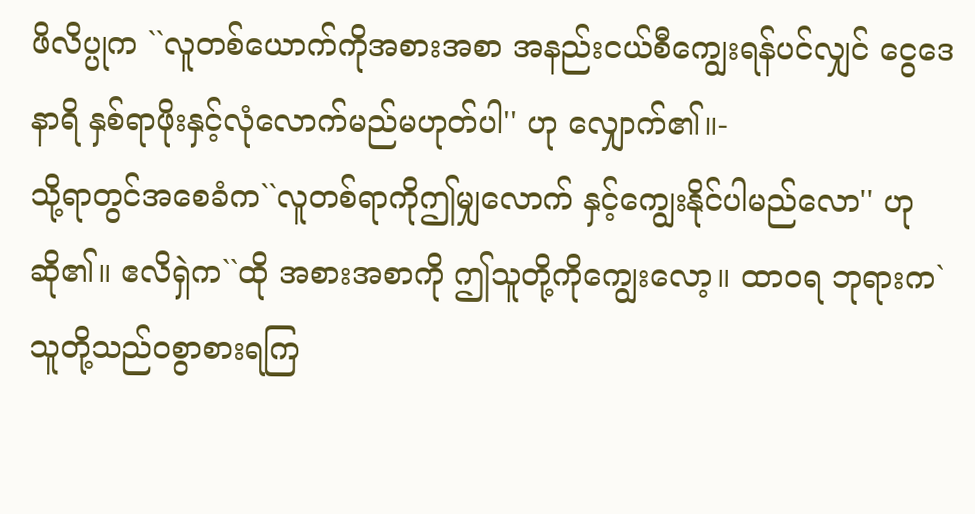ဖိလိပ္ပုက ``လူတစ်ယောက်ကိုအစားအစာ အနည်းငယ်စီကျွေးရန်ပင်လျှင် ငွေဒေနာရိ နှစ်ရာဖိုးနှင့်လုံလောက်မည်မဟုတ်ပါ'' ဟု လျှောက်၏။-
သို့ရာတွင်အစေခံက``လူတစ်ရာကိုဤမျှလောက် နှင့်ကျွေးနိုင်ပါမည်လော'' ဟုဆို၏။ ဧလိရှဲက``ထို အစားအစာကို ဤသူတို့ကိုကျွေးလော့။ ထာဝရ ဘုရားက`သူတို့သည်ဝစွာစားရကြ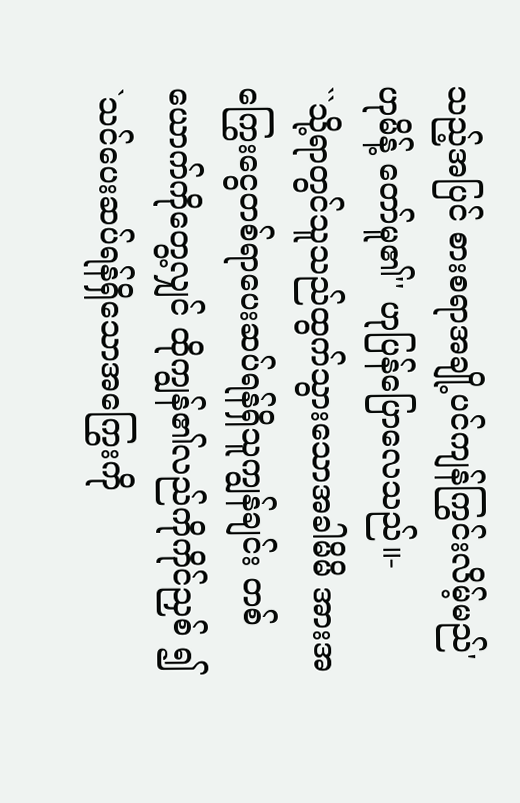သည့်အပြင် စားစရာအချို့ပင်ကျန်ကြွင်းလိမ့်မည်' ဟုမိန့် တော်မူ၏'' ဟုပြန်ပြောလေသည်။-
``သို့ရာတွင်သူသည်ထွက်သွားသောအခါမိမိ အားအကြွေးငွေတစ်ရာပေးဆပ်ရန်ရှိသူကျွန်ချင်း တစ်ယောက်ကိုတွေ့လျှင် ထိုကျွန်၏လည်ကိုကိုင်ညှစ် ၍ `သင်ပေးဆပ်ရန်ရှိသောအကြွေးကို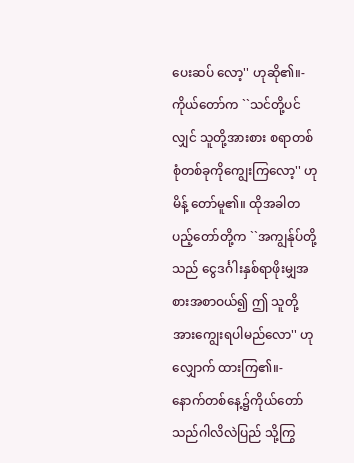ပေးဆပ် လော့'' ဟုဆို၏။-
ကိုယ်တော်က ``သင်တို့ပင်လျှင် သူတို့အားစား စရာတစ်စုံတစ်ခုကိုကျွေးကြလော့'' ဟုမိန့် တော်မူ၏။ ထိုအခါတပည့်တော်တို့က ``အကျွန်ုပ်တို့သည် ငွေဒင်္ဂါးနှစ်ရာဖိုးမျှအစားအစာဝယ်၍ ဤ သူတို့အားကျွေးရပါမည်လော'' ဟုလျှောက် ထားကြ၏။-
နောက်တစ်နေ့၌ကိုယ်တော်သည်ဂါလိလဲပြည် သို့ကြွ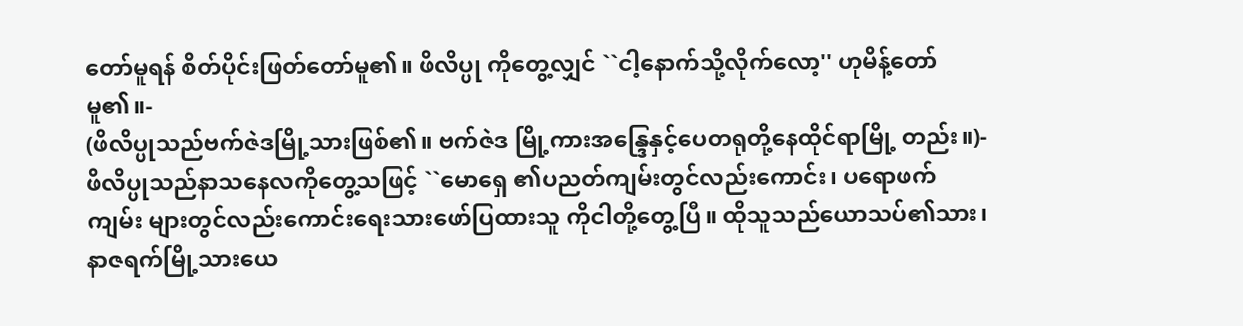တော်မူရန် စိတ်ပိုင်းဖြတ်တော်မူ၏။ ဖိလိပ္ပု ကိုတွေ့လျှင် ``ငါ့နောက်သို့လိုက်လော့'' ဟုမိန့်တော် မူ၏။-
(ဖိလိပ္ပုသည်ဗက်ဇဲဒမြို့သားဖြစ်၏။ ဗက်ဇဲဒ မြို့ကားအန္ဒြေနှင့်ပေတရုတို့နေထိုင်ရာမြို့ တည်း။)-
ဖိလိပ္ပုသည်နာသနေလကိုတွေ့သဖြင့် ``မောရှေ ၏ပညတ်ကျမ်းတွင်လည်းကောင်း၊ ပရောဖက်ကျမ်း များတွင်လည်းကောင်းရေးသားဖော်ပြထားသူ ကိုငါတို့တွေ့ပြီ။ ထိုသူသည်ယောသပ်၏သား၊ နာဇရက်မြို့သားယေ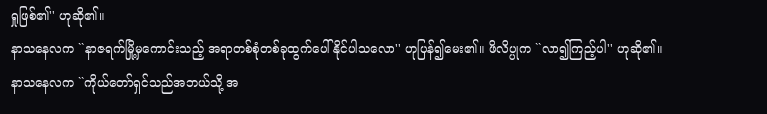ရှုဖြစ်၏'' ဟုဆို၏။
နာသနေလက ``နာဇရက်မြို့မှကောင်းသည့် အရာတစ်စုံတစ်ခုထွက်ပေါ်နိုင်ပါသလော'' ဟုပြန်၍မေး၏။ ဖိလိပ္ပုက ``လာ၍ကြည့်ပါ'' ဟုဆို၏။
နာသနေလက ``ကိုယ်တော်ရှင်သည်အဘယ်သို့ အ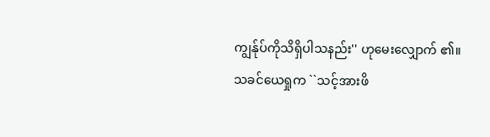ကျွန်ုပ်ကိုသိရှိပါသနည်း'' ဟုမေးလျှောက် ၏။ သခင်ယေရှုက ``သင့်အားဖိ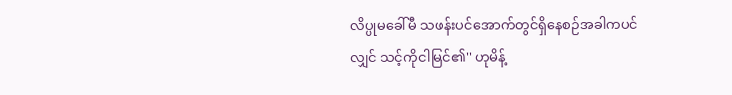လိပ္ပုမခေါ်မီ သဖန်းပင်အောက်တွင်ရှိနေစဉ်အခါကပင် လျှင် သင့်ကိုငါမြင်၏'' ဟုမိန့်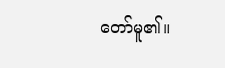တော်မူ၏။